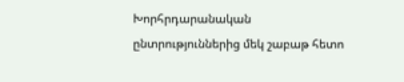Խորհրդարանական ընտրություններից մեկ շաբաթ հետո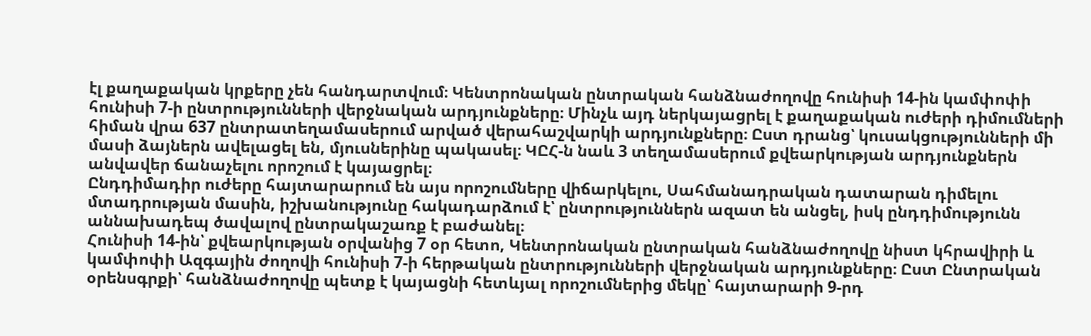էլ քաղաքական կրքերը չեն հանդարտվում։ Կենտրոնական ընտրական հանձնաժողովը հունիսի 14-ին կամփոփի հունիսի 7-ի ընտրությունների վերջնական արդյունքները։ Մինչև այդ ներկայացրել է քաղաքական ուժերի դիմումների հիման վրա 637 ընտրատեղամասերում արված վերահաշվարկի արդյունքները։ Ըստ դրանց՝ կուսակցությունների մի մասի ձայներն ավելացել են, մյուսներինը պակասել։ ԿԸՀ-ն նաև 3 տեղամասերում քվեարկության արդյունքներն անվավեր ճանաչելու որոշում է կայացրել։
Ընդդիմադիր ուժերը հայտարարում են այս որոշումները վիճարկելու, Սահմանադրական դատարան դիմելու մտադրության մասին, իշխանությունը հակադարձում է՝ ընտրություններն ազատ են անցել, իսկ ընդդիմությունն աննախադեպ ծավալով ընտրակաշառք է բաժանել։
Հունիսի 14-ին՝ քվեարկության օրվանից 7 օր հետո, Կենտրոնական ընտրական հանձնաժողովը նիստ կհրավիրի և կամփոփի Ազգային ժողովի հունիսի 7-ի հերթական ընտրությունների վերջնական արդյունքները։ Ըստ Ընտրական օրենսգրքի՝ հանձնաժողովը պետք է կայացնի հետևյալ որոշումներից մեկը՝ հայտարարի 9-րդ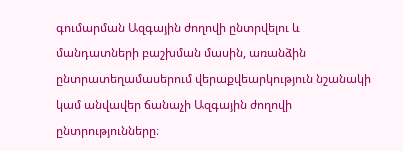գումարման Ազգային ժողովի ընտրվելու և մանդատների բաշխման մասին, առանձին ընտրատեղամասերում վերաքվեարկություն նշանակի կամ անվավեր ճանաչի Ազգային ժողովի ընտրությունները։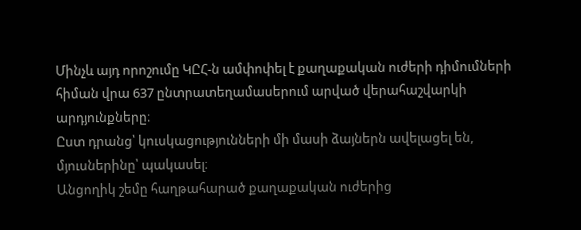Մինչև այդ որոշումը ԿԸՀ-ն ամփոփել է քաղաքական ուժերի դիմումների հիման վրա 637 ընտրատեղամասերում արված վերահաշվարկի արդյունքները։
Ըստ դրանց՝ կուսկացությունների մի մասի ձայներն ավելացել են, մյուսներինը՝ պակասել։
Անցողիկ շեմը հաղթահարած քաղաքական ուժերից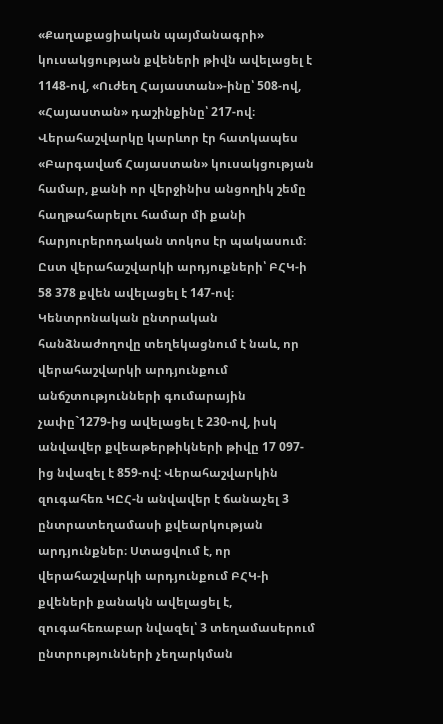«Քաղաքացիական պայմանագրի» կուսակցության քվեների թիվն ավելացել է 1148-ով, «Ուժեղ Հայաստան»-ինը՝ 508-ով, «Հայաստան» դաշինքինը՝ 217-ով։
Վերահաշվարկը կարևոր էր հատկապես «Բարգավաճ Հայաստան» կուսակցության համար, քանի որ վերջինիս անցողիկ շեմը հաղթահարելու համար մի քանի հարյուրերոդական տոկոս էր պակասում։ Ըստ վերահաշվարկի արդյուքների՝ ԲՀԿ-ի 58 378 քվեն ավելացել է 147-ով։
Կենտրոնական ընտրական հանձնաժողովը տեղեկացնում է նաև, որ վերահաշվարկի արդյունքում անճշտությունների գումարային չափը`1279-ից ավելացել է 230-ով, իսկ անվավեր քվեաթերթիկների թիվը 17 097-ից նվազել է 859-ով: Վերահաշվարկին զուգահեռ ԿԸՀ-ն անվավեր է ճանաչել 3 ընտրատեղամասի քվեարկության արդյունքներ։ Ստացվում է, որ վերահաշվարկի արդյունքում ԲՀԿ-ի քվեների քանակն ավելացել է, զուգահեռաբար նվազել՝ 3 տեղամասերում ընտրությունների չեղարկման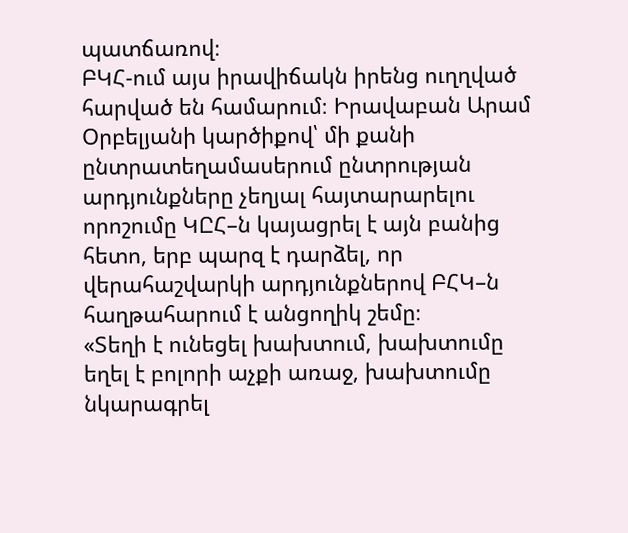պատճառով։
ԲԿՀ-ում այս իրավիճակն իրենց ուղղված հարված են համարում։ Իրավաբան Արամ Օրբելյանի կարծիքով՝ մի քանի ընտրատեղամասերում ընտրության արդյունքները չեղյալ հայտարարելու որոշումը ԿԸՀ–ն կայացրել է այն բանից հետո, երբ պարզ է դարձել, որ վերահաշվարկի արդյունքներով ԲՀԿ–ն հաղթահարում է անցողիկ շեմը։
«Տեղի է ունեցել խախտում, խախտումը եղել է բոլորի աչքի առաջ, խախտումը նկարագրել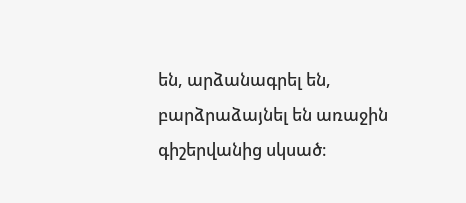են, արձանագրել են, բարձրաձայնել են առաջին գիշերվանից սկսած։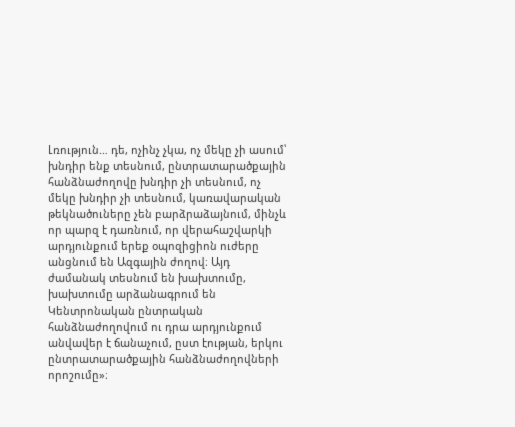Լռություն… դե, ոչինչ չկա, ոչ մեկը չի ասում՝ խնդիր ենք տեսնում, ընտրատարածքային հանձնաժողովը խնդիր չի տեսնում, ոչ մեկը խնդիր չի տեսնում, կառավարական թեկնածուները չեն բարձրաձայնում, մինչև որ պարզ է դառնում, որ վերահաշվարկի արդյունքում երեք օպոզիցիոն ուժերը անցնում են Ազգային ժողով։ Այդ ժամանակ տեսնում են խախտումը, խախտումը արձանագրում են Կենտրոնական ընտրական հանձնաժողովում ու դրա արդյունքում անվավեր է ճանաչում, ըստ էության, երկու ընտրատարածքային հանձնաժողովների որոշումը»։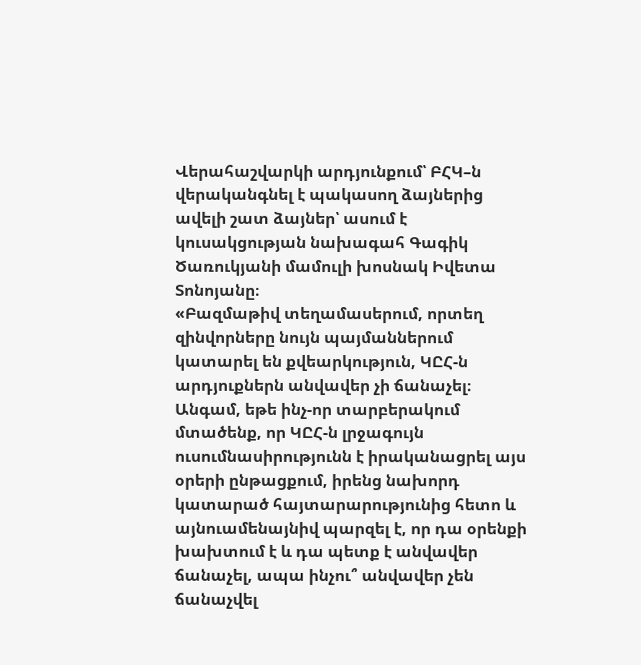Վերահաշվարկի արդյունքում՝ ԲՀԿ–ն վերականգնել է պակասող ձայներից ավելի շատ ձայներ՝ ասում է կուսակցության նախագահ Գագիկ Ծառուկյանի մամուլի խոսնակ Իվետա Տոնոյանը։
«Բազմաթիվ տեղամասերում, որտեղ զինվորները նույն պայմաններում կատարել են քվեարկություն, ԿԸՀ-ն արդյուքներն անվավեր չի ճանաչել։ Անգամ, եթե ինչ-որ տարբերակում մտածենք, որ ԿԸՀ-ն լրջագույն ուսումնասիրությունն է իրականացրել այս օրերի ընթացքում, իրենց նախորդ կատարած հայտարարությունից հետո և այնուամենայնիվ պարզել է, որ դա օրենքի խախտում է և դա պետք է անվավեր ճանաչել, ապա ինչու՞ անվավեր չեն ճանաչվել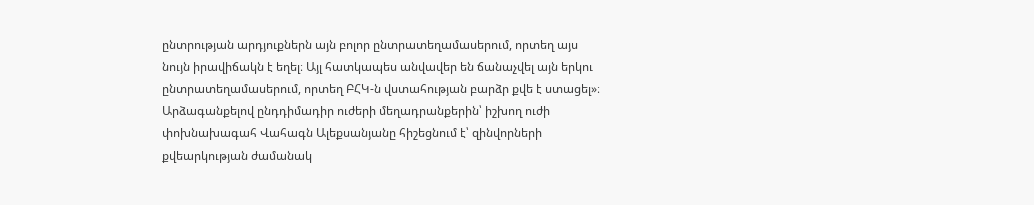ընտրության արդյուքներն այն բոլոր ընտրատեղամասերում, որտեղ այս նույն իրավիճակն է եղել։ Այլ հատկապես անվավեր են ճանաչվել այն երկու ընտրատեղամասերում, որտեղ ԲՀԿ-ն վստահության բարձր քվե է ստացել»։
Արձագանքելով ընդդիմադիր ուժերի մեղադրանքերին՝ իշխող ուժի փոխնախագահ Վահագն Ալեքսանյանը հիշեցնում է՝ զինվորների քվեարկության ժամանակ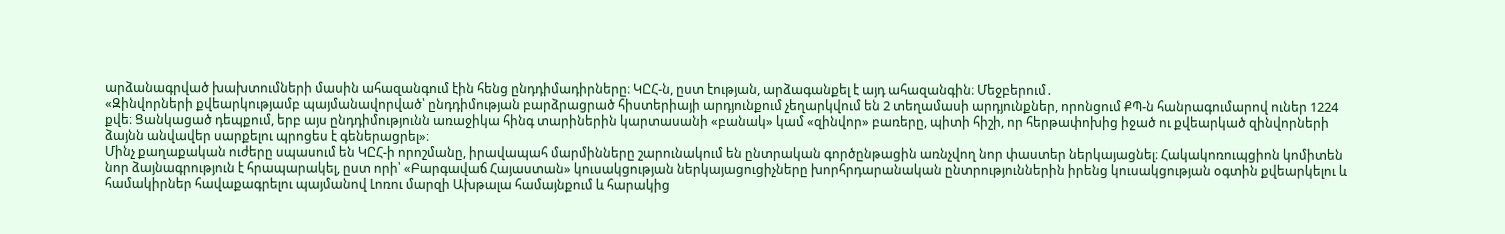արձանագրված խախտումների մասին ահազանգում էին հենց ընդդիմադիրները։ ԿԸՀ-ն, ըստ էության, արձագանքել է այդ ահազանգին։ Մեջբերում․
«Զինվորների քվեարկությամբ պայմանավորված՝ ընդդիմության բարձրացրած հիստերիայի արդյունքում չեղարկվում են 2 տեղամասի արդյունքներ, որոնցում ՔՊ-ն հանրագումարով ուներ 1224 քվե։ Ցանկացած դեպքում, երբ այս ընդդիմությունն առաջիկա հինգ տարիներին կարտասանի «բանակ» կամ «զինվոր» բառերը, պիտի հիշի, որ հերթափոխից իջած ու քվեարկած զինվորների ձայնն անվավեր սարքելու պրոցես է գեներացրել»։
Մինչ քաղաքական ուժերը սպասում են ԿԸՀ-ի որոշմանը, իրավապահ մարմինները շարունակում են ընտրական գործընթացին առնչվող նոր փաստեր ներկայացնել։ Հակակոռուպցիոն կոմիտեն նոր ձայնագրություն է հրապարակել, ըստ որի՝ «Բարգավաճ Հայաստան» կուսակցության ներկայացուցիչները խորհրդարանական ընտրություններին իրենց կուսակցության օգտին քվեարկելու և համակիրներ հավաքագրելու պայմանով Լոռու մարզի Ախթալա համայնքում և հարակից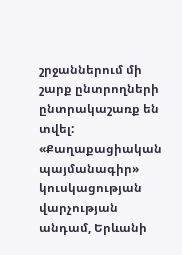շրջաններում մի շարք ընտրողների ընտրակաշառք են տվել:
«Քաղաքացիական պայմանագիր» կուսկացության վարչության անդամ, Երևանի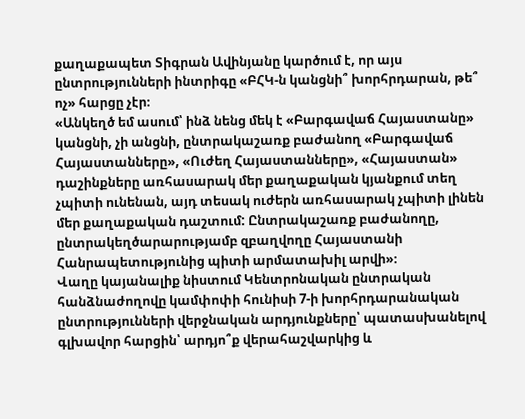քաղաքապետ Տիգրան Ավինյանը կարծում է, որ այս ընտրությունների ինտրիգը «ԲՀԿ-ն կանցնի՞ խորհրդարան, թե՞ ոչ» հարցը չէր։
«Անկեղծ եմ ասում՝ ինձ նենց մեկ է «Բարգավաճ Հայաստանը» կանցնի, չի անցնի, ընտրակաշառք բաժանող «Բարգավաճ Հայաստանները», «Ուժեղ Հայաստանները», «Հայաստան» դաշինքները առհասարակ մեր քաղաքական կյանքում տեղ չպիտի ունենան, այդ տեսակ ուժերն առհասարակ չպիտի լինեն մեր քաղաքական դաշտում: Ընտրակաշառք բաժանողը, ընտրակեղծարարությամբ զբաղվողը Հայաստանի Հանրապետությունից պիտի արմատախիլ արվի»։
Վաղը կայանալիք նիստում Կենտրոնական ընտրական հանձնաժողովը կամփոփի հունիսի 7-ի խորհրդարանական ընտրությունների վերջնական արդյունքները՝ պատասխանելով գլխավոր հարցին՝ արդյո՞ք վերահաշվարկից և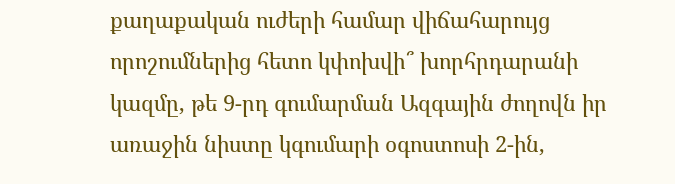քաղաքական ուժերի համար վիճահարույց որոշումներից հետո կփոխվի՞ խորհրդարանի կազմը, թե 9-րդ գումարման Ազգային ժողովն իր առաջին նիստը կգումարի օգոստոսի 2-ին,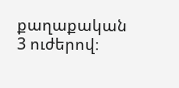քաղաքական 3 ուժերով։